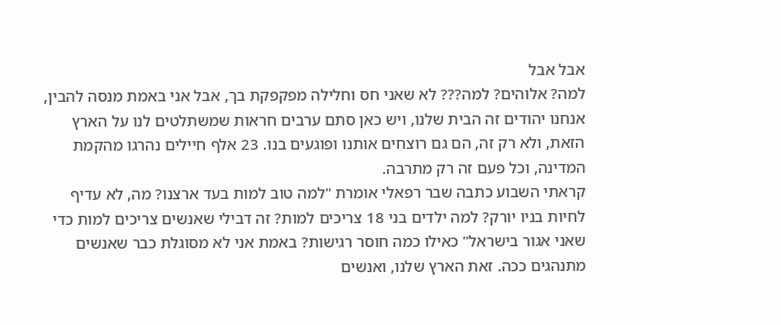אבל אבל
למה? אלוהים? למה??? לא שאני חס וחלילה מפקפקת בך, אבל אני באמת מנסה להבין, אנחנו יהודים זה הבית שלנו, ויש כאן סתם ערבים חראות שמשתלטים לנו על הארץ הזאת, ולא רק זה, הם גם רוצחים אותנו ופוגעים בנו. 23 אלף חיילים נהרגו מהקמת המדינה, וכל פעם זה רק מתרבה.
קראתי השבוע כתבה שבר רפאלי אומרת "למה טוב למות בעד ארצנו? מה, לא עדיף לחיות בניו יורק? למה ילדים בני 18 צריכים למות? זה דבילי שאנשים צריכים למות כדי שאני אגור בישראל" כאילו כמה חוסר רגישות? באמת אני לא מסוגלת כבר שאנשים מתנהגים ככה. זאת הארץ שלנו, ואנשים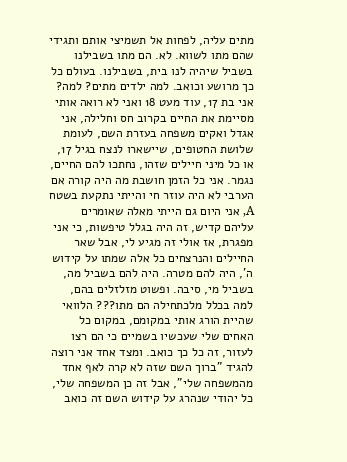מתים עליה, לפחות אל תשמיצי אותם ותגידי שהם מתו לשווא. לא. הם מתו בשבילנו בשביל שיהיה לנו בית, בשבילנו. בעולם כל כך מרושע וכואב. למה ילדים מתים? למה? אני בת 17, עוד מעט 18 ואני לא רואה אותי מסיימת את החיים בקרוב חס וחלילה, אני אגדל ואקים משפחה בעזרת השם, לעומת שלושת החטופים, שיישארו לנצח בגיל 17, או כל מיני חיילים שזהו, נחתכו להם החיים, נגמר. אני כל הזמן חושבת מה היה קורה אם הערבי לא היה עוזר חי והייתי נתקעת בשטח A, אני היום גם הייתי מאלה שאומרים עליהם קדיש, זה היה בגלל טיפשות, כי אני מפגרת, אז אולי זה מגיע לי, אבל שאר החיילים והנרצחים כל אלה שמתו על קידוש ה', היה להם מטרה. היה להם בשביל מה, בשביל מי, סיבה. ופשוט מזלזלים בהם, למה בכלל מלכתחילה הם מתו??? הלוואי שהיית הורג אותי במקומם, במקום כל האחים שלי שעכשיו בשמיים כי הם רצו לעזור, זה כל כך כואב. ומצד אחד אני רוצה להגיד "ברוך השם שזה לא קרה לאף אחד מהמשפחה שלי", אבל זה כן המשפחה שלי, כל יהודי שנהרג על קידוש השם זה כואב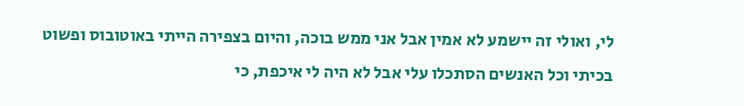לי, ואולי זה יישמע לא אמין אבל אני ממש בוכה, והיום בצפירה הייתי באוטובוס ופשוט בכיתי וכל האנשים הסתכלו עלי אבל לא היה לי איכפת, כי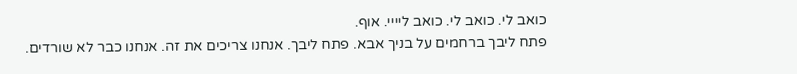כואב לי. כואב לי. כואב ליייי. אוף.
פתח ליבך ברחמים על בניך אבא. פתח ליבך. אנחנו צריכים את זה. אנחנו כבר לא שורדים.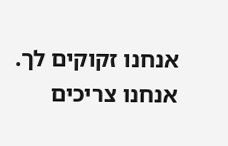אנחנו זקוקים לך. אנחנו צריכים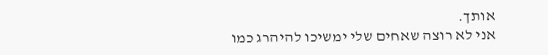אותך.
אני לא רוצה שאחים שלי ימשיכו להיהרג כמו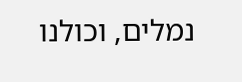נמלים, וכולנו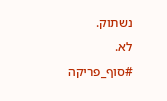נשתוק.
לא.
#סוף_פריקה